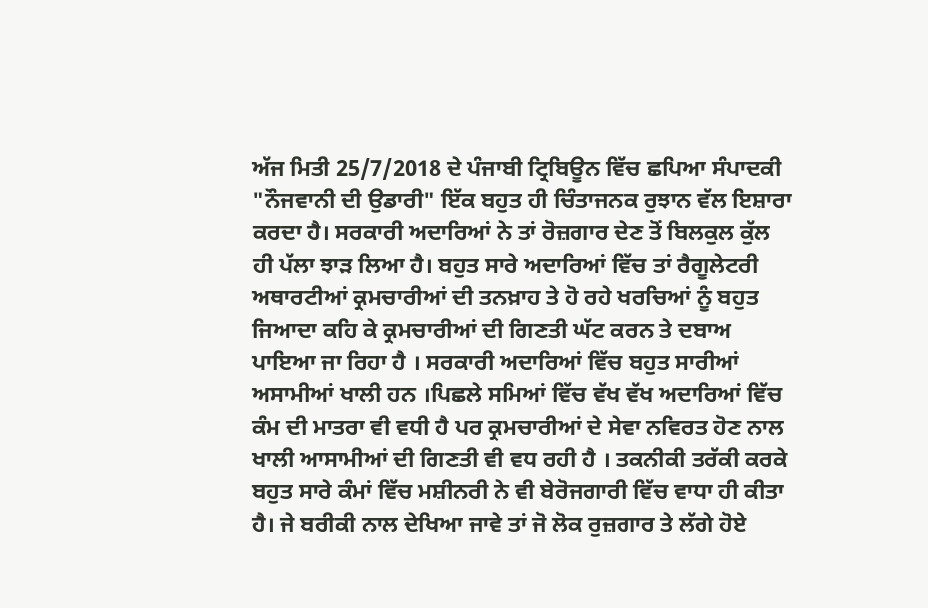ਅੱਜ ਮਿਤੀ 25/7/2018 ਦੇ ਪੰਜਾਬੀ ਟ੍ਰਿਬਿਊਨ ਵਿੱਚ ਛਪਿਆ ਸੰਪਾਦਕੀ "ਨੌਜਵਾਨੀ ਦੀ ਉਡਾਰੀ" ਇੱਕ ਬਹੁਤ ਹੀ ਚਿੰਤਾਜਨਕ ਰੁਝਾਨ ਵੱਲ ਇਸ਼ਾਰਾ ਕਰਦਾ ਹੈ। ਸਰਕਾਰੀ ਅਦਾਰਿਆਂ ਨੇ ਤਾਂ ਰੋਜ਼ਗਾਰ ਦੇਣ ਤੋਂ ਬਿਲਕੁਲ ਕੁੱਲ ਹੀ ਪੱਲਾ ਝਾੜ ਲਿਆ ਹੈ। ਬਹੁਤ ਸਾਰੇ ਅਦਾਰਿਆਂ ਵਿੱਚ ਤਾਂ ਰੈਗੂਲੇਟਰੀ ਅਥਾਰਟੀਆਂ ਕ੍ਰਮਚਾਰੀਆਂ ਦੀ ਤਨਖ਼ਾਹ ਤੇ ਹੋ ਰਹੇ ਖਰਚਿਆਂ ਨੂੰ ਬਹੁਤ ਜਿਆਦਾ ਕਹਿ ਕੇ ਕ੍ਰਮਚਾਰੀਆਂ ਦੀ ਗਿਣਤੀ ਘੱਟ ਕਰਨ ਤੇ ਦਬਾਅ ਪਾਇਆ ਜਾ ਰਿਹਾ ਹੈ । ਸਰਕਾਰੀ ਅਦਾਰਿਆਂ ਵਿੱਚ ਬਹੁਤ ਸਾਰੀਆਂ ਅਸਾਮੀਆਂ ਖਾਲੀ ਹਨ ।ਪਿਛਲੇ ਸਮਿਆਂ ਵਿੱਚ ਵੱਖ ਵੱਖ ਅਦਾਰਿਆਂ ਵਿੱਚ ਕੰਮ ਦੀ ਮਾਤਰਾ ਵੀ ਵਧੀ ਹੈ ਪਰ ਕ੍ਰਮਚਾਰੀਆਂ ਦੇ ਸੇਵਾ ਨਵਿਰਤ ਹੋਣ ਨਾਲ ਖਾਲੀ ਆਸਾਮੀਆਂ ਦੀ ਗਿਣਤੀ ਵੀ ਵਧ ਰਹੀ ਹੈ । ਤਕਨੀਕੀ ਤਰੱਕੀ ਕਰਕੇ ਬਹੁਤ ਸਾਰੇ ਕੰਮਾਂ ਵਿੱਚ ਮਸ਼ੀਨਰੀ ਨੇ ਵੀ ਬੇਰੋਜਗਾਰੀ ਵਿੱਚ ਵਾਧਾ ਹੀ ਕੀਤਾ ਹੈ। ਜੇ ਬਰੀਕੀ ਨਾਲ ਦੇਖਿਆ ਜਾਵੇ ਤਾਂ ਜੋ ਲੋਕ ਰੁਜ਼ਗਾਰ ਤੇ ਲੱਗੇ ਹੋਏ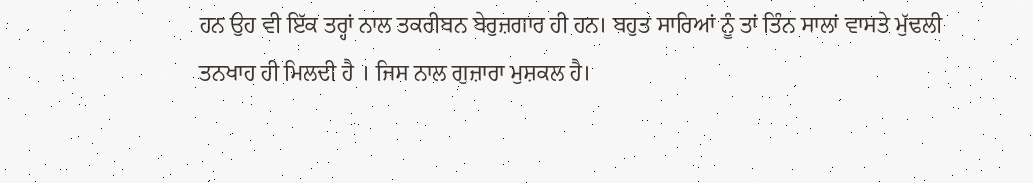ਹਨ ਉਹ ਵੀ ਇੱਕ ਤਰ੍ਹਾਂ ਨਾਲ ਤਕਰੀਬਨ ਬੇਰੁਜ਼ਗਾਰ ਹੀ ਹਨ। ਬਹੁਤ ਸਾਰਿਆਂ ਨੂੰ ਤਾਂ ਤਿੰਨ ਸਾਲਾਂ ਵਾਸਤੇ ਮੁੱਢਲੀ ਤਨਖਾਹ ਹੀ ਮਿਲਦੀ ਹੈ । ਜਿਸ ਨਾਲ ਗੁਜ਼ਾਰਾ ਮੁਸ਼ਕਲ ਹੈ।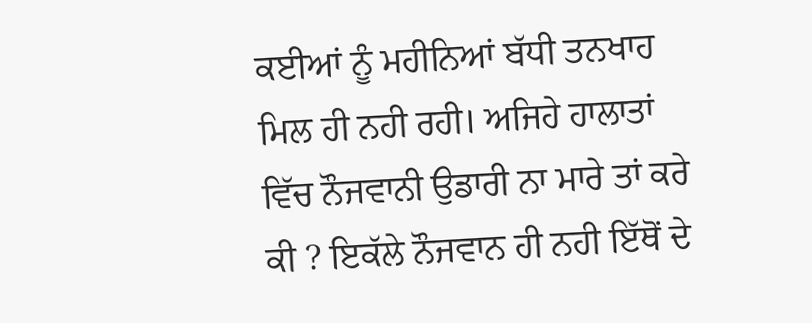ਕਈਆਂ ਨੂੰ ਮਹੀਨਿਆਂ ਬੱਧੀ ਤਨਖਾਹ ਮਿਲ ਹੀ ਨਹੀ ਰਹੀ। ਅਜਿਹੇ ਹਾਲਾਤਾਂ ਵਿੱਚ ਨੌਜਵਾਨੀ ਉਡਾਰੀ ਨਾ ਮਾਰੇ ਤਾਂ ਕਰੇ ਕੀ ? ਇਕੱਲੇ ਨੌਜਵਾਨ ਹੀ ਨਹੀ ਇੱਥੋਂ ਦੇ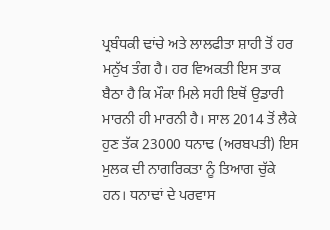ਪ੍ਰਬੰਧਕੀ ਢਾਂਚੇ ਅਤੇ ਲਾਲਫੀਤਾ ਸ਼ਾਹੀ ਤੋਂ ਹਰ ਮਨੁੱਖ ਤੰਗ ਹੈ। ਹਰ ਵਿਅਕਤੀ ਇਸ ਤਾਕ ਬੈਠਾ ਹੈ ਕਿ ਮੌਕਾ ਮਿਲੇ ਸਹੀ ਇਥੋਂ ਉਡਾਰੀ ਮਾਰਨੀ ਹੀ ਮਾਰਨੀ ਹੈ। ਸਾਲ 2014 ਤੋਂ ਲੈਕੇ ਹੁਣ ਤੱਕ 23000 ਧਨਾਢ (ਅਰਬਪਤੀ) ਇਸ ਮੁਲਕ ਦੀ ਨਾਗਰਿਕਤਾ ਨੂੰ ਤਿਆਗ ਚੁੱਕੇ ਹਨ। ਧਨਾਢਾਂ ਦੇ ਪਰਵਾਸ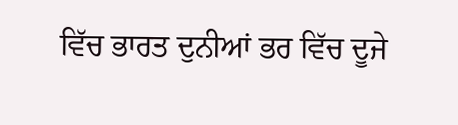ਵਿੱਚ ਭਾਰਤ ਦੁਨੀਆਂ ਭਰ ਵਿੱਚ ਦੂਜੇ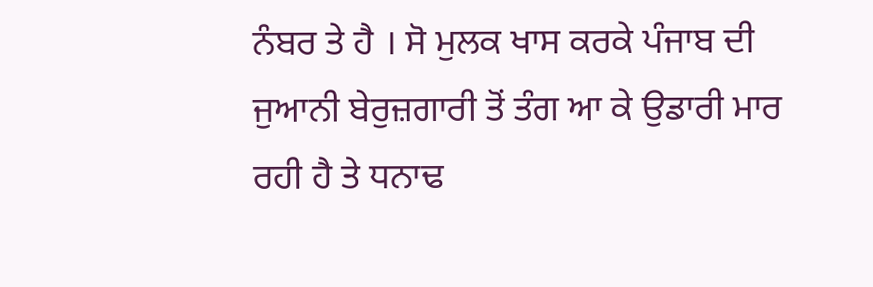ਨੰਬਰ ਤੇ ਹੈ । ਸੋ ਮੁਲਕ ਖਾਸ ਕਰਕੇ ਪੰਜਾਬ ਦੀ ਜੁਆਨੀ ਬੇਰੁਜ਼ਗਾਰੀ ਤੋਂ ਤੰਗ ਆ ਕੇ ਉਡਾਰੀ ਮਾਰ ਰਹੀ ਹੈ ਤੇ ਧਨਾਢ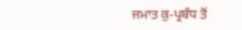ਜਮਾਤ ਕੁ-ਪ੍ਰਬੰਧ ਤੋਂ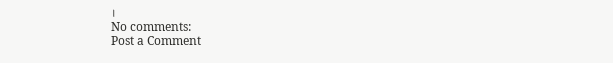।
No comments:
Post a Comment